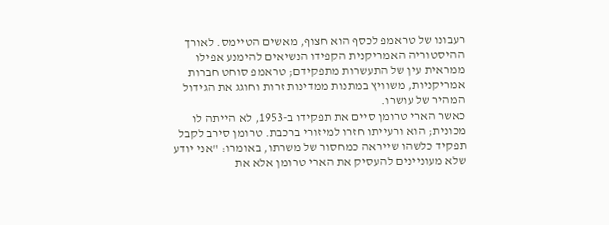רעבונו של טראמפ לכסף הוא חצוף, מאשים הטיימס. לאורך ההיסטוריה האמריקנית הקפידו הנשיאים להימנע אפילו ממראית עין של התעשרות מתפקידם; טראמפ סוחט חברות אמריקניות, משוויץ במתנות ממדינות זרות וחוגג את הגידול המהיר של עושרו.
כאשר הארי טרומן סיים את תפקידו ב-1953, לא הייתה לו מכונית; הוא ורעייתו חזרו למיזורי ברכבת. טרומן סירב לקבל תפקיד כלשהו שייראה כמחסור של משרתו, באומרו: "אני יודע שלא מעוניינים להעסיק את הארי טרומן אלא את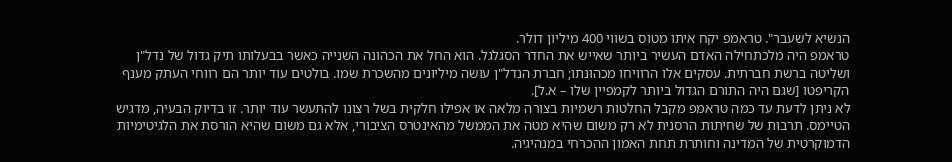הנשיא לשעבר". טראמפ יקח איתו מטוס בשווי 400 מיליון דולר.
טראמפ היה מלכתחילה האדם העשיר ביותר שאייש את החדר הסגלגל. הוא החל את הכהונה השנייה כאשר בבעלותו תיק גדול של נדל"ן ושליטה ברשת חברתית. עסקים אלו הרוויחו מכהונתו; חברת הנדל"ן עושה מיליונים מהשכרת שמו. בולטים עוד יותר הם רווחי העתק מענף הקריפטו [שגם היה התורם הגדול ביותר לקמפיין שלו – א.ל].
לא ניתן לדעת עד כמה טראמפ מקבל החלטות רשמיות בצורה מלאה או אפילו חלקית בשל רצונו להתעשר עוד יותר. זו בדיוק הבעיה, מדגיש הטיימס. תרבות של שחיתות הרסנית לא רק משום שהיא מטה את הממשל מהאינטרס הציבורי, אלא גם משום שהיא הורסת את הלגיטימיות הדמוקרטית של המדינה וחותרת תחת האמון ההכרחי במנהיגיה.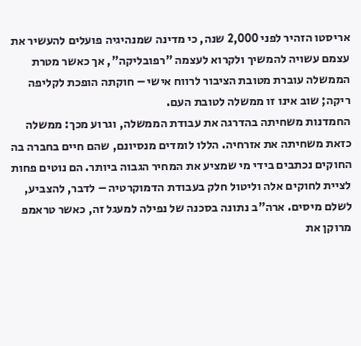אריסטו הזהיר לפני 2,000 שנה, כי מדינה שמנהיגיה פועלים להעשיר את עצמם עשויה להמשיך ולקרוא לעצמה "רפובליקה", אך כאשר מטרת הממשלה עוברת מטובת הציבור לרווח אישי – חוקתה הופכת לקליפה ריקה; שוב אינו זו ממשלה לטובת העם.
החמדנות משחיתה בהדרגה את עבודת הממשלה, וגרוע מכך: ממשלה כזאת משחיתה את אזרחיה. הללו לומדים מנסיונם, שהם חיים בחברה בה החוקים נכתבים בידי מי שמציע את המחיר הגבוה ביותר. הם נוטים פחות לציית לחוקים אלה וליטול חלק בעבודת הדמוקרטיה – לדבר, להצביע, לשלם מיסים. ארה"ב נתונה בסכנה של נפילה למעגל זה, כאשר טראמפ מרוקן את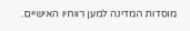מוסדות המדינה למען רווחיו האישיים.